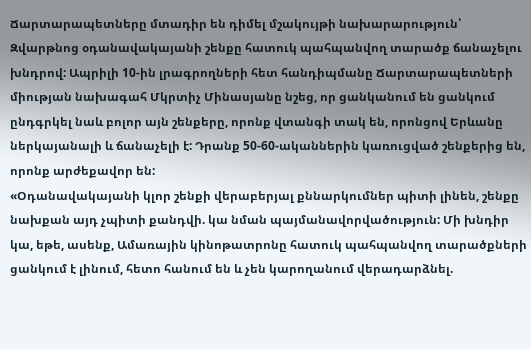Ճարտարապետները մտադիր են դիմել մշակույթի նախարարություն՝ Զվարթնոց օդանավակայանի շենքը հատուկ պահպանվող տարածք ճանաչելու խնդրով: Ապրիլի 10-ին լրագրողների հետ հանդիպմանը Ճարտարապետների միության նախագահ Մկրտիչ Մինասյանը նշեց, որ ցանկանում են ցանկում ընդգրկել նաև բոլոր այն շենքերը, որոնք վտանգի տակ են, որոնցով Երևանը ներկայանալի և ճանաչելի է: Դրանք 50-60-ականներին կառուցված շենքերից են, որոնք արժեքավոր են:
«Օդանավակայանի կլոր շենքի վերաբերյալ քննարկումներ պիտի լինեն, շենքը նախքան այդ չպիտի քանդվի. կա նման պայմանավորվածություն: Մի խնդիր կա, եթե, ասենք, Ամառային կինոթատրոնը հատուկ պահպանվող տարածքների ցանկում է լինում, հետո հանում են և չեն կարողանում վերադարձնել.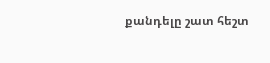քանդելը շատ հեշտ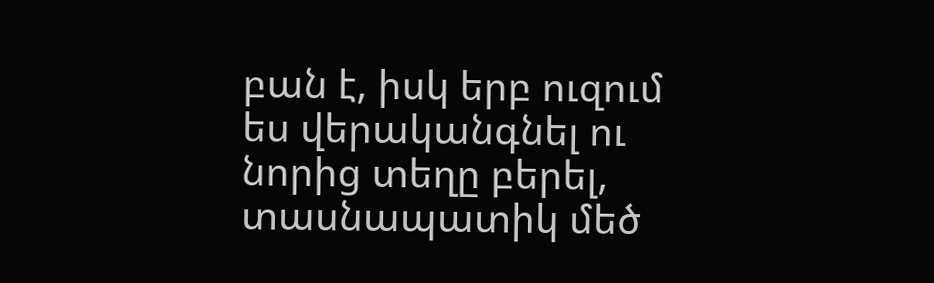բան է, իսկ երբ ուզում ես վերականգնել ու նորից տեղը բերել, տասնապատիկ մեծ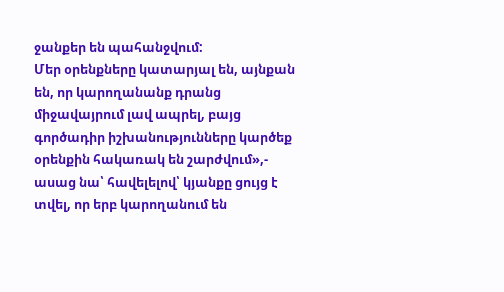ջանքեր են պահանջվում:
Մեր օրենքները կատարյալ են, այնքան են, որ կարողանանք դրանց միջավայրում լավ ապրել, բայց գործադիր իշխանությունները կարծեք օրենքին հակառակ են շարժվում»,- ասաց նա՝ հավելելով՝ կյանքը ցույց է տվել, որ երբ կարողանում են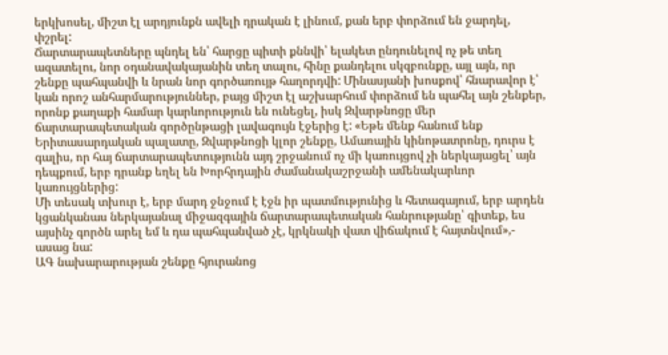երկխոսել, միշտ էլ արդյունքն ավելի դրական է լինում, քան երբ փորձում են ջարդել, փշրել:
Ճարտարապետները պնդել են՝ հարցը պիտի քննվի՝ ելակետ ընդունելով ոչ թե տեղ ազատելու, նոր օդանավակայանին տեղ տալու, հինը քանդելու սկզբունքը, այլ այն, որ շենքը պահպանվի և նրան նոր գործառույթ հաղորդվի: Մինասյանի խոսքով՝ հնարավոր է՝ կան որոշ անհարմարություններ, բայց միշտ էլ աշխարհում փորձում են պահել այն շենքեր, որոնք քաղաքի համար կարևորություն են ունեցել, իսկ Զվարթնոցը մեր ճարտարապետական գործընթացի լավագույն էջերից է: «Եթե մենք հանում ենք Երիտասարդական պալատը, Զվարթնոցի կլոր շենքը, Ամառային կինոթատրոնը, դուրս է գալիս, որ հայ ճարտարապետությունն այդ շրջանում ոչ մի կառույցով չի ներկայացել՝ այն դեպքում, երբ դրանք եղել են Խորհրդային ժամանակաշրջանի ամենակարևոր կառույցներից:
Մի տեսակ տխուր է, երբ մարդ ջնջում է էջն իր պատմությունից և հետագայում, երբ արդեն կցանկանաս ներկայանալ միջազգային ճարտարապետական հանրությանը՝ գիտեք, ես այսինչ գործն արել եմ և դա պահպանված չէ, կրկնակի վատ վիճակում է հայտնվում»,- ասաց նա:
ԱԳ նախարարության շենքը հյուրանոց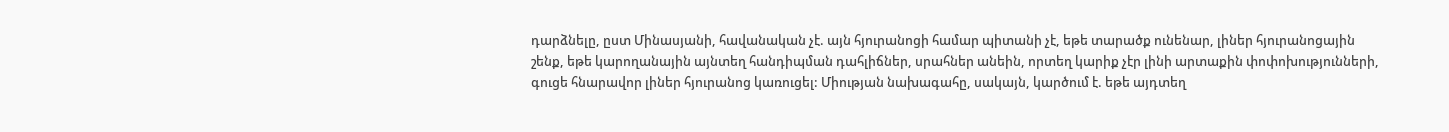դարձնելը, ըստ Մինասյանի, հավանական չէ. այն հյուրանոցի համար պիտանի չէ, եթե տարածք ունենար, լիներ հյուրանոցային շենք, եթե կարողանային այնտեղ հանդիպման դահլիճներ, սրահներ անեին, որտեղ կարիք չէր լինի արտաքին փոփոխությունների, գուցե հնարավոր լիներ հյուրանոց կառուցել: Միության նախագահը, սակայն, կարծում է. եթե այդտեղ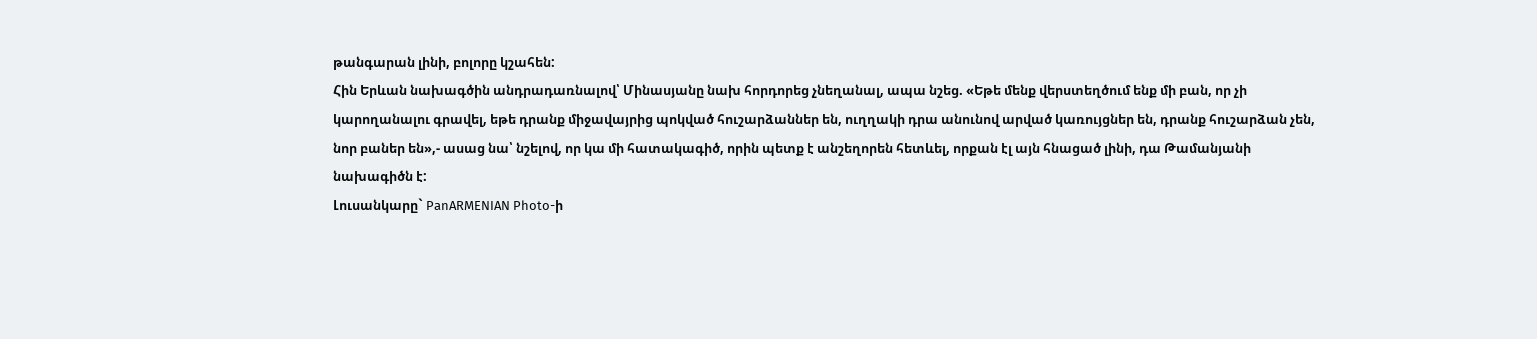թանգարան լինի, բոլորը կշահեն:
Հին Երևան նախագծին անդրադառնալով՝ Մինասյանը նախ հորդորեց չնեղանալ, ապա նշեց. «Եթե մենք վերստեղծում ենք մի բան, որ չի կարողանալու գրավել, եթե դրանք միջավայրից պոկված հուշարձաններ են, ուղղակի դրա անունով արված կառույցներ են, դրանք հուշարձան չեն, նոր բաներ են»,- ասաց նա՝ նշելով, որ կա մի հատակագիծ, որին պետք է անշեղորեն հետևել, որքան էլ այն հնացած լինի, դա Թամանյանի նախագիծն է:
Լուսանկարը` PanARMENIAN Photo-ի